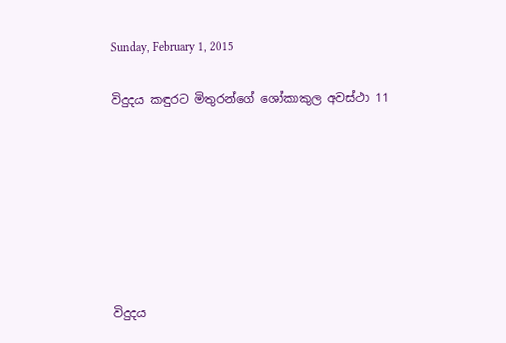Sunday, February 1, 2015

විදුදය කඳුරට මිතුරන්ගේ ශෝකාකුල අවස්ථා 11







විදුදය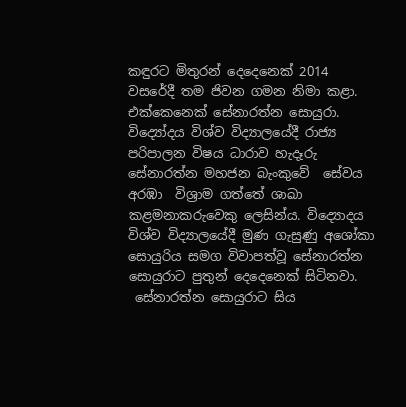කඳුරට මිතුරන් දෙදෙනෙක් 2014 වසරේදී තම ජිවන ගමන නිමා කළා. එක්කෙනෙක් සේනාරත්න සොයුරා. විද්‍යෝදය විශ්ව විද්‍යාලයේදී රාජ්‍ය පරිපාලන විෂය ධාරාව හැදෑරු සේනාරත්න මහජන බැංකුවේ  සේවය අරඹා  විශ්‍රාම ගත්තේ ශාඛා කළමනාකරුවෙකු ලෙසින්ය. විද්‍යොදය විශ්ව විද්‍යාලයේදී මුණ ගැසුණු අශෝකා සොයුරිය සමග විවාපත්වූ සේනාරත්න සොයුරාට පුතුන් දෙදෙනෙක් සිටිනවා.
 සේනාරත්න සොයුරාට සිය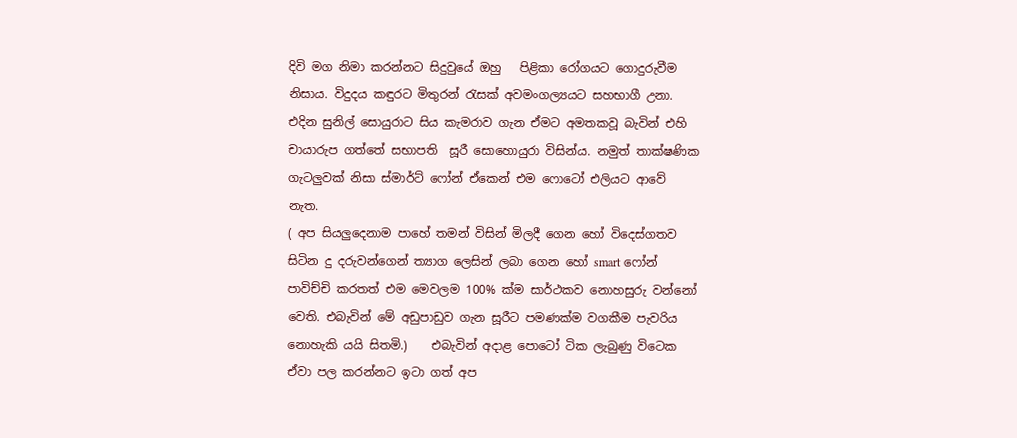දිවි මග නිමා කරන්නට සිදුවුයේ ඔහු   පිළිකා රෝගයට ගොදුරුවීම නිසාය. විදුදය කඳුරට මිතුරන් රැසක් අවමංගල්‍යයට සහභාගී උනා. එදින සුනිල් සොයුරාට සිය කැමරාව ගැන ඒමට අමතකවූ බැවින් එහි චායාරුප ගත්තේ සභාපති  සූරී සොහොයුරා විසින්ය. නමුත් තාක්ෂණික ගැටලුවක් නිසා ස්මාර්ට් ෆෝන් ඒකෙන් එම ෆොටෝ එලියට ආවේ නැත.
( අප සියලුදෙනාම පාහේ තමන් විසින් මිලදී ගෙන හෝ විදෙස්ගතව  සිටින දු දරුවන්ගෙන් ත්‍යාග ලෙසින් ලබා ගෙන හෝ smart ෆෝන් පාවිච්චි කරතත් එම මෙවලම 100% ක්ම සාර්ථකව නොහසුරු වන්නෝ වෙති. එබැවින් මේ අඩුපාඩුව ගැන සූරීට පමණක්ම වගකීම පැවරිය නොහැකි යයි සිතමි.)    එබැවින් අදාළ පොටෝ ටික ලැබුණු විටෙක ඒවා පල කරන්නට ඉටා ගත් අප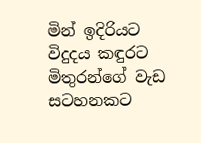මින් ඉදිරියට විදුදය කඳුරට මිතුරන්ගේ වැඩ සටහනකට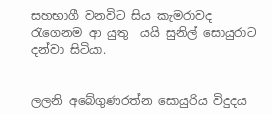සහභාගී වනවිට සිය කැමරාවද රැගෙනම ආ යුතු  යයි සුනිල් සොයුරාට දන්වා සිටියා.


ලලනි අබේගුණරත්න සොයුරිය විදුදය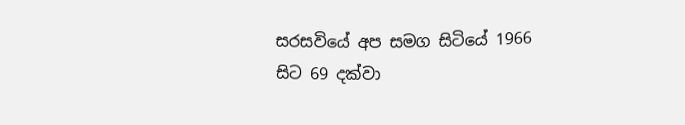සරසවියේ අප සමග සිටියේ 1966 සිට 69 දක්වා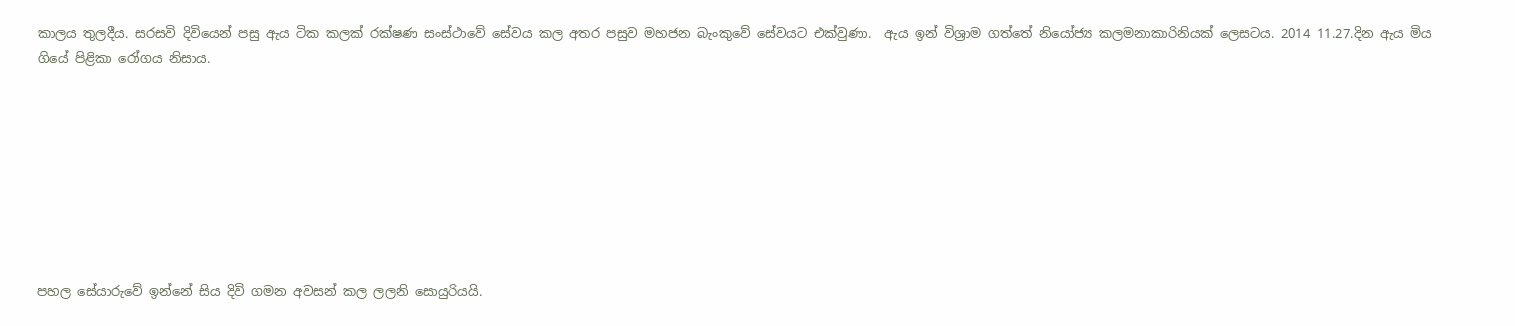කාලය තුලදීය. සරසවි දිවියෙන් පසු ඇය ටික කලක් රක්ෂණ සංස්ථාවේ සේවය කල අතර පසුව මහජන බැංකුවේ සේවයට එක්වුණා.  ඇය ඉන් විශ්‍රාම ගත්තේ නියෝජ්‍ය කලමනාකාරිනියක් ලෙසටය. 2014 11.27.දින ඇය මිය ගියේ පිළිකා රෝගය නිසාය.








පහල සේයාරුවේ ඉන්නේ සිය දිවි ගමන අවසන් කල ලලනි සොයුරියයි.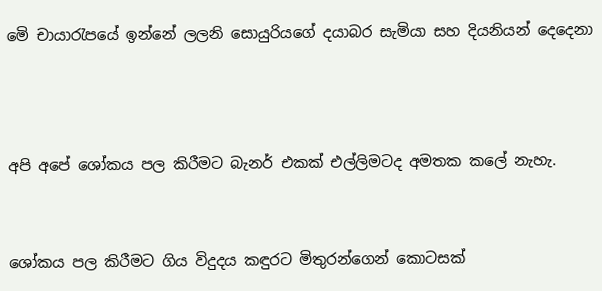මෙි චායාරැපයේ ඉන්නේ ලලනි සොයුරියගේ දයාබර සැමියා සහ දියනියන් දෙදෙනා



අපි අපේ ශෝකය පල කිරීමට බැනර් එකක් එල්ලිමටද අමතක කලේ නැහැ.


ශෝකය පල කිරීමට ගිය විදුදය කඳුරට මිතුරන්ගෙන් කොටසක්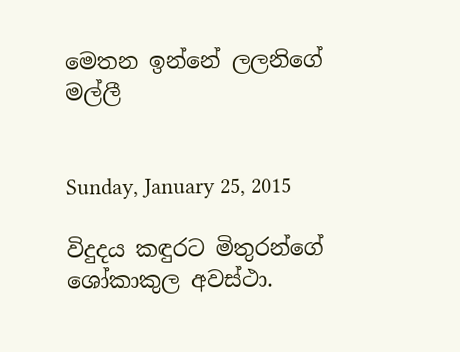මෙතන ඉන්නේ ලලනිගේ මල්ලී


Sunday, January 25, 2015

විදුදය කඳුරට මිතුරන්ගේ ශෝකාකුල අවස්ථා.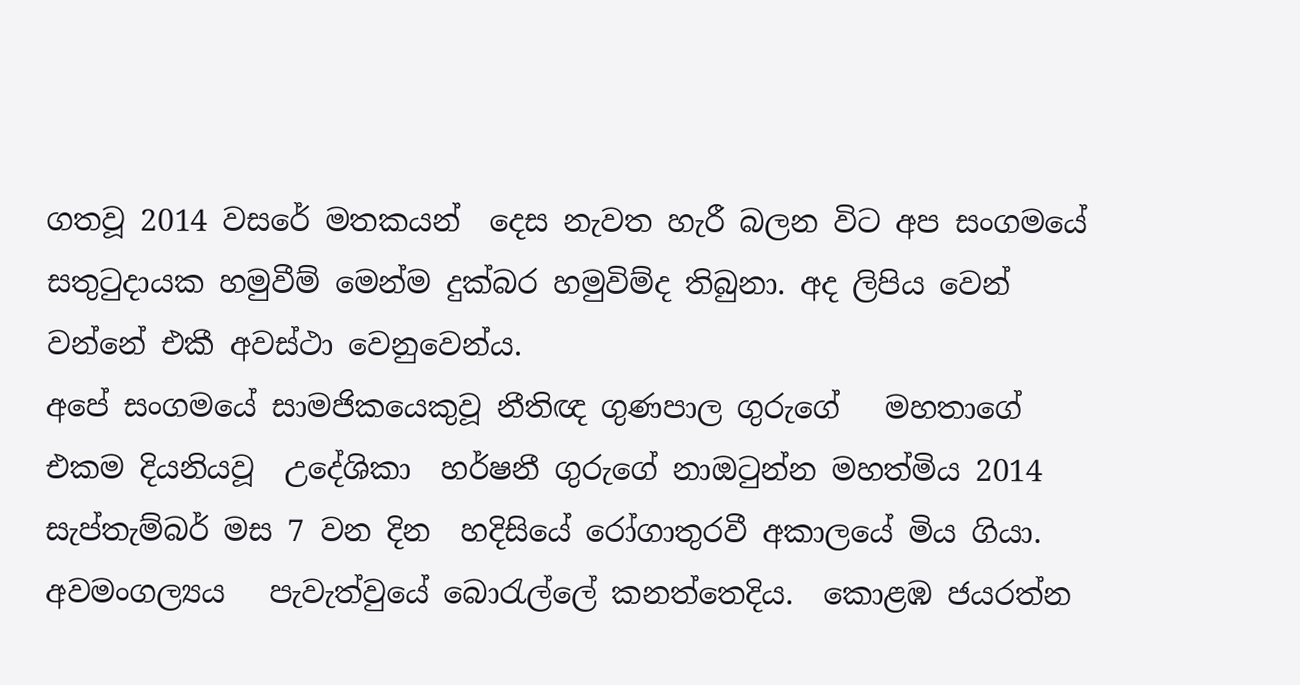ගතවූ 2014 වසරේ මතකයන්  දෙස නැවත හැරී බලන විට අප සංගමයේ සතුටුදායක හමුවීම් මෙන්ම දුක්බර හමුවිම්ද තිබුනා. අද ලිපිය වෙන් වන්නේ එකී අවස්ථා වෙනුවෙන්ය.
අපේ සංගමයේ සාමජිකයෙකුවූ නීතිඥ ගුණපාල ගුරුගේ   මහතාගේ එකම දියනියවූ  උදේශිකා  හර්ෂනී ගුරුගේ නාඔටුන්න මහත්මිය 2014 සැප්තැම්බර් මස 7 වන දින  හදිසියේ රෝගාතුරවී අකාලයේ මිය ගියා. අවමංගල්‍යය   පැවැත්වුයේ බොරැල්ලේ කනත්තෙදිය.  කොළඹ ජයරත්න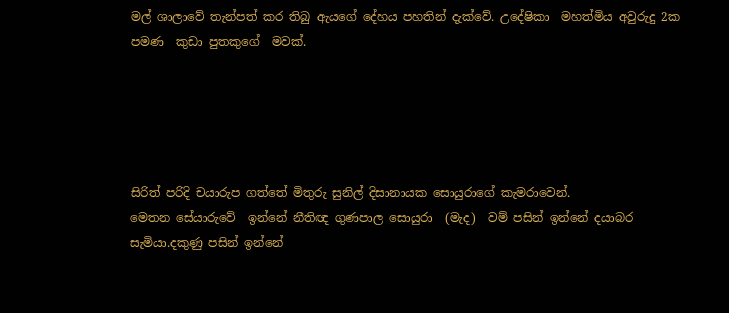මල් ශාලාවේ තැන්පත් කර තිබු ඇයගේ දේහය පහතින් දැක්වේ. උදේෂිකා  මහත්මිය අවුරුදු 2ක පමණ  කුඩා පුතකුගේ  මවක්.





සිරිත් පරිදි චයාරුප ගත්තේ මිතුරු සුනිල් දිසානායක සොයුරාගේ කැමරාවෙන්.
මෙතන සේයාරුවේ  ඉන්නේ නීතිඥ ගුණපාල සොයුරා  (මැද)  වම් පසින් ඉන්නේ දයාබර සැමියා.දකුණු පසින් ඉන්නේ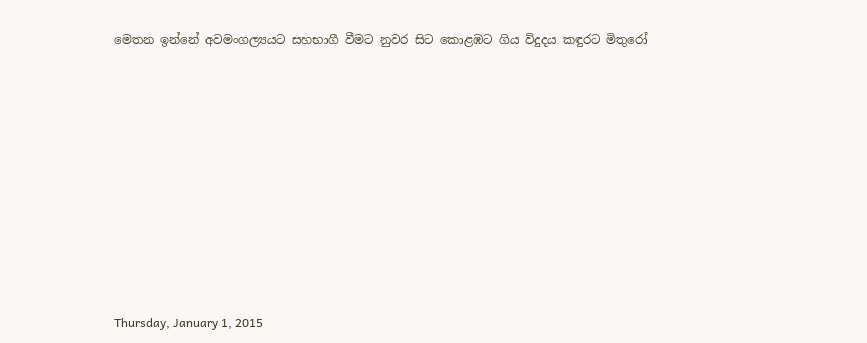මෙතන ඉන්නේ අවමංගල්‍යයට සහභාගී වීමට නුවර සිට කොළඹට ගිය විදුදය කඳුරට මිතුරෝ












Thursday, January 1, 2015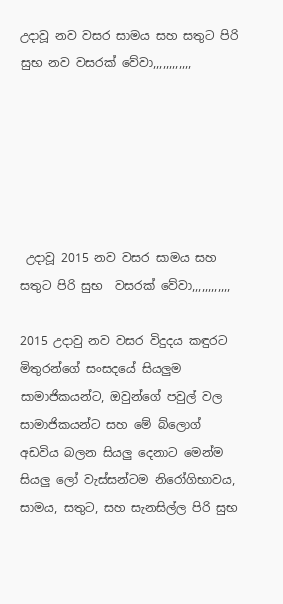උදාවූ නව වසර සාමය සහ සතුට පිරි සුභ නව වසරක් වේවා,,,,,,,,,,,,






 උදාවූ 2015 නව වසර සාමය සහ සතුට පිරි සුභ  වසරක් වේවා,,,,,,,,,,,,

2015 උදාවු නව වසර විදුදය කඳුරට මිතුරන්ගේ සංසදයේ සියලුම සාමාජිකයන්ට, ඔවුන්ගේ පවුල් වල සාමාජිකයන්ට සහ මේ බ්ලොග් අඩවිය බලන සියලු දෙනාට මෙන්ම සියලු ලෝ වැස්සන්ටම නිරෝගිභාවය, සාමය, සතුට, සහ සැනසිල්ල පිරි සුභ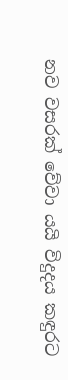නව වසරක් වේවා යයි විදුදය කඳුරට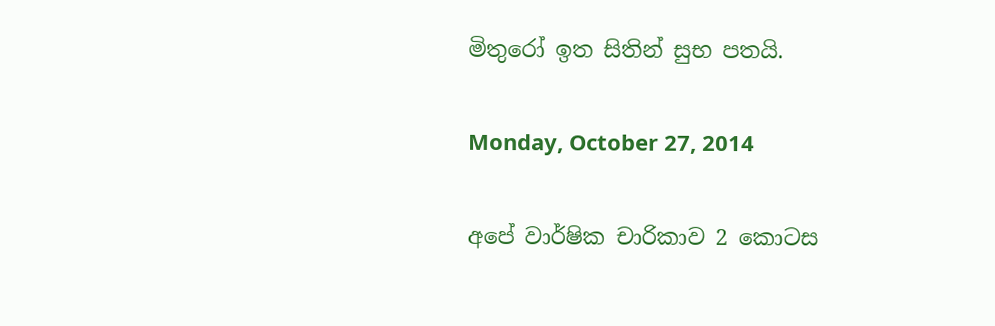මිතුරෝ ඉත සිතින් සුභ පතයි.

Monday, October 27, 2014

අපේ වාර්ෂික චාරිකාව 2 කොටස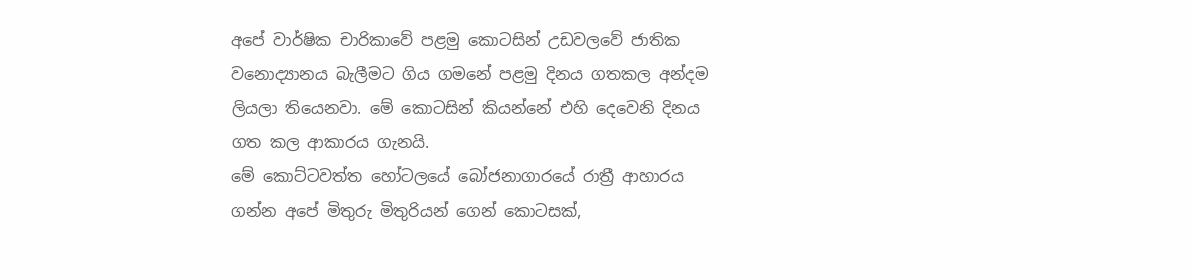අපේ වාර්ෂික චාරිකාවේ පළමු කොටසින් උඩවලවේ ජාතික වනොද්‍යානය බැලීමට ගිය ගමනේ පළමු දිනය ගතකල අන්දම ලියලා තියෙනවා. මේ කොටසින් කියන්නේ එහි දෙවෙනි දිනය ගත කල ආකාරය ගැනයි.
මේ කොට්ටවත්ත හෝටලයේ බෝජනාගාරයේ රාත්‍රී ආහාරය ගන්න අපේ මිතුරු මිතුරියන් ගෙන් කොටසක්,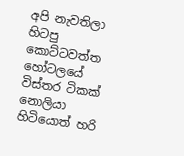අපි නැවතිලා හිටපු කොට්ටවත්ත හෝටලයේ විස්තර ටිකක් නොලියා හිටියොත් හරි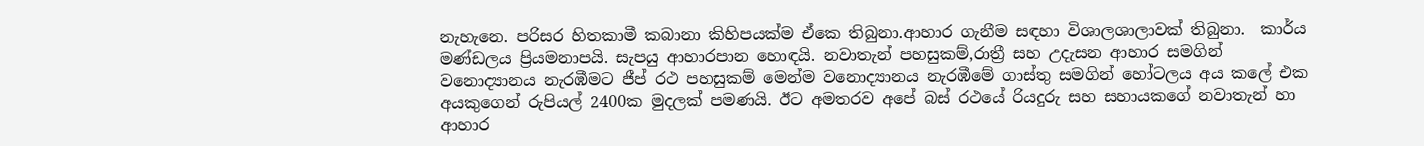නැහැනෙ. පරිසර හිතකාමී කබානා කිහිපයක්ම ඒකෙ තිබුනා.ආහාර ගැනීම සඳහා විශාලශාලාවක් තිබුනා.  කාර්ය මණ්ඩලය ප්‍රියමනාපයි. සැපයු ආහාරපාන හොඳයි. නවාතැන් පහසුකම්,රාත්‍රී සහ උදැසන ආහාර සමගින් වනොද්‍යානය නැරඹීමට ජීප් රථ පහසුකම් මෙන්ම වනොද්‍යානය නැරඹීමේ ගාස්තු සමගින් හෝටලය අය කලේ එක අයකුගෙන් රුපියල් 2400ක මුදලක් පමණයි. ඊට අමතරව අපේ බස් රථයේ රියදුරු සහ සහායකගේ නවාතැන් හා ආහාර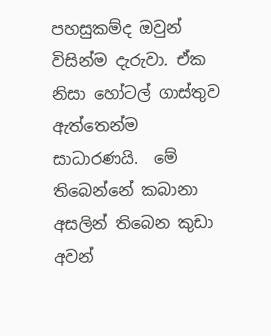පහසුකම්ද ඔවුන් විසින්ම දැරුවා. ඒක නිසා හෝටල් ගාස්තුව ඇත්තෙන්ම සාධාරණයි.  මේ තිබෙන්නේ කබානා අසලින් තිබෙන කුඩා අවන්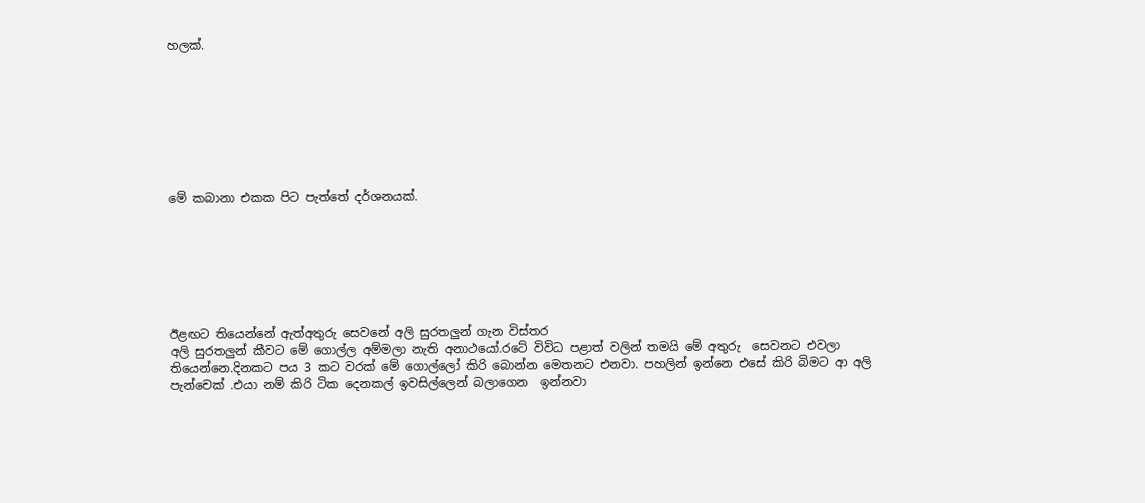හලක්.








මේ කබානා එකක පිට පැත්තේ දර්ශනයක්.







ඊළඟට තියෙන්නේ ඇත්අතුරු සෙවනේ අලි සුරතලුන් ගැන විස්තර
අලි සුරතලුන් කීවට මේ ගොල්ල අම්මලා නැති අනාථයෝ.රටේ විවිධ පළාත් වලින් තමයි මේ අතුරු  සෙවනට එවලා තියෙන්නෙ.දිනකට පය 3 කට වරක් මේ ගොල්ලෝ කිරි බොන්න මෙතනට එනවා. පහලින් ඉන්නෙ එසේ කිරි බිමට ආ අලි පැන්චෙක් .එයා නම් කිරි ටික දෙනකල් ඉවසිල්ලෙන් බලාගෙන  ඉන්නවා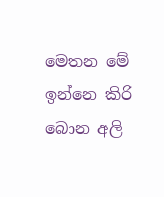මෙතන මේ ඉන්නෙ කිරි බොන අලි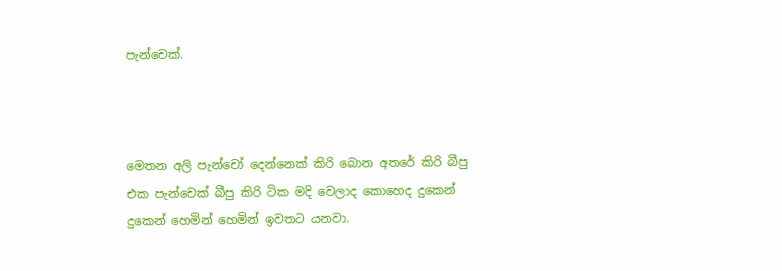පැන්චෙක්.



මෙතන අලි පැන්චෝ දෙන්නෙක් කිරි බොන අතරේ කිරි බීපු එක පැන්චෙක් බීපු කිරි ටික මදි වෙලාද කොහෙද දුකෙන් දුකෙන් හෙමින් හෙමින් ඉවතට යනවා.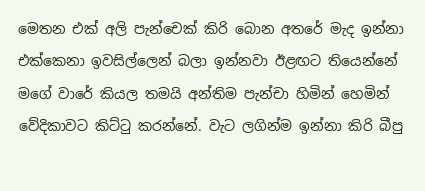මෙතන එක් අලි පැන්චෙක් කිරි බොන අතරේ මැද ඉන්නා එක්කෙනා ඉවසිල්ලෙන් බලා ඉන්නවා ඊළඟට තියෙන්නේ මගේ වාරේ කියල තමයි අන්තිම පැන්චා හිමින් හෙමින් වේදිකාවට කිට්ටු කරන්නේ. වැට ලගින්ම ඉන්නා කිරි බීපු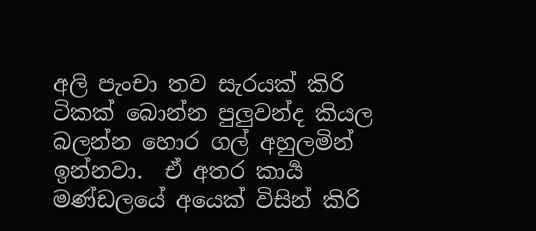අලි පැංචා තව සැරයක් කිරි ටිකක් බොන්න පුලුවන්ද කියල බලන්න හොර ගල් අහුලමින් ඉන්නවා.  ඒ අතර කාර්‍ය මණ්ඩලයේ අයෙක් විසින් කිරි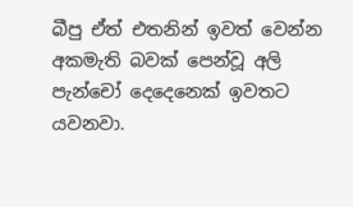බීපු ඒත් එතනින් ඉවත් වෙන්න අකමැති බවක් පෙන්වූ අලි පැන්චෝ දෙදෙනෙක් ඉවතට යවනවා.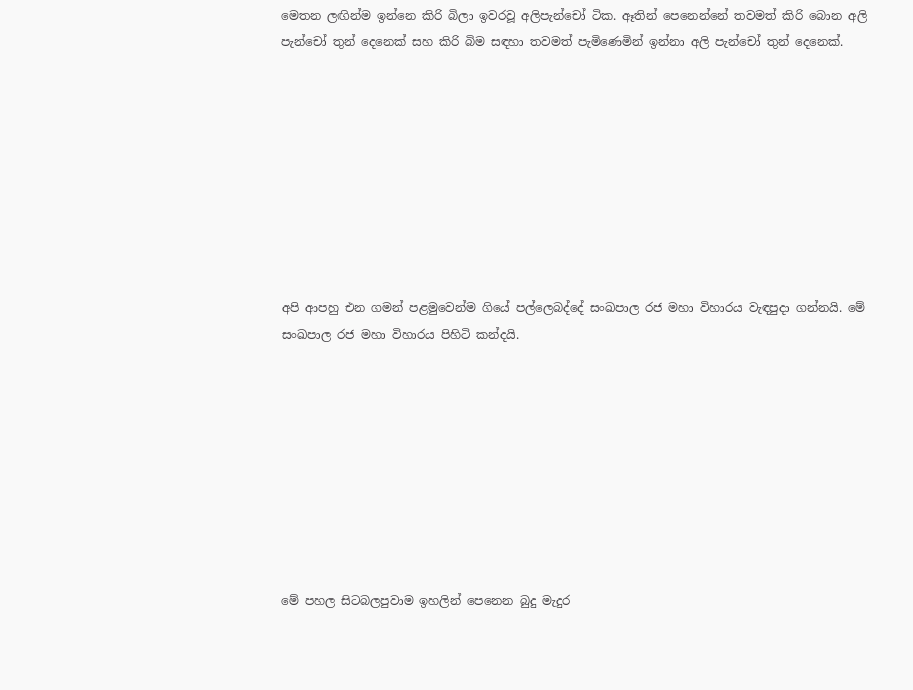මෙතන ලඟින්ම ඉන්නෙ කිරි බිලා ඉවරවූ අලිපැන්චෝ ටික. ඈතින් පෙනෙන්නේ තවමත් කිරි බොන අලි පැන්චෝ තුන් දෙනෙක් සහ කිරි බිම සඳහා තවමත් පැමිණෙමින් ඉන්නා අලි පැන්චෝ තුන් දෙනෙක්.









අපි ආපහු එන ගමන් පළමුවෙන්ම ගියේ පල්ලෙබද්දේ සංඛපාල රජ මහා විහාරය වැඳපුදා ගන්නයි. මේ සංඛපාල රජ මහා විහාරය පිහිටි කන්දයි.









මේ පහල සිටබලපුවාම ඉහලින් පෙනෙන බුදු මැදුර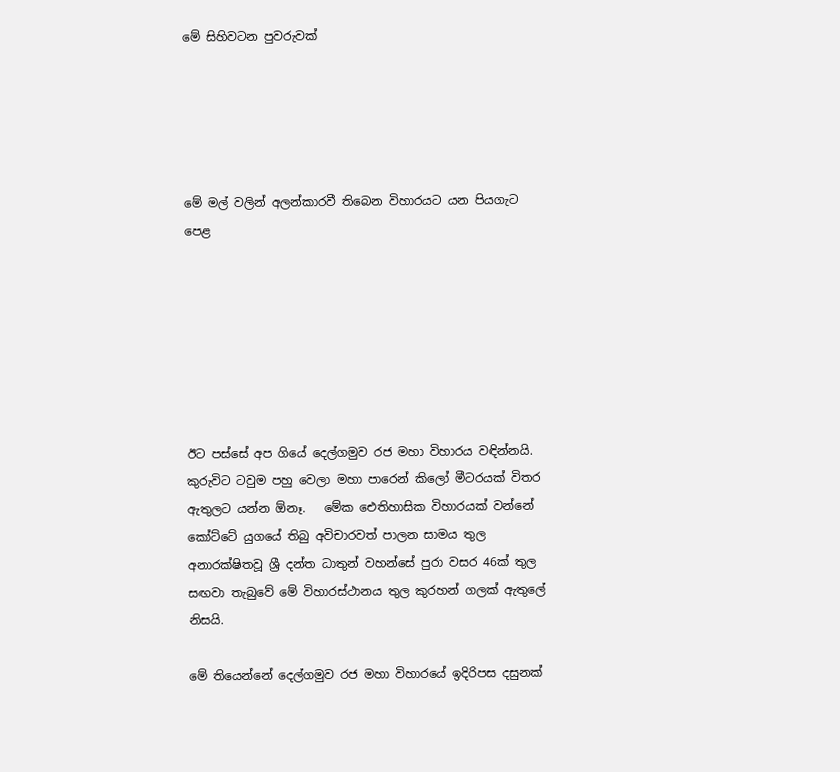මේ සිහිවටන පුවරුවක්





මේ මල් වලින් අලන්කාරවී තිබෙන විහාරයට යන පියගැට  පෙළ







ඊට පස්සේ අප ගියේ දෙල්ගමුව රජ මහා විහාරය වඳින්නයි. කුරුවිට ටවුම පහු වෙලා මහා පාරෙන් කිලෝ මීටරයක් විතර ඇතුලට යන්න ඕනෑ.   මේක ඓතිහාසික විහාරයක් වන්නේ  කෝට්ටේ යුගයේ තිබු අවිචාරවත් පාලන සාමය තුල අනාරක්ෂිතවූ ශ්‍රී දන්ත ධාතුන් වහන්සේ පුරා වසර 46ක් තුල සඟවා තැබුවේ මේ විහාරස්ථානය තුල කුරහන් ගලක් ඇතුලේ නිසයි.

මේ තියෙන්නේ දෙල්ගමුව රජ මහා විහාරයේ ඉදිරිපස දසුනක්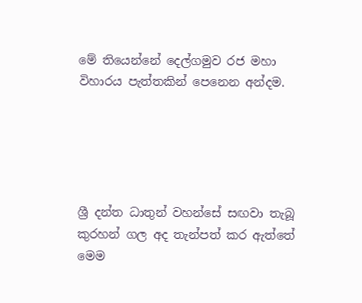මේ තියෙන්නේ දෙල්ගමුව රජ මහා විහාරය පැත්තකින් පෙනෙන අන්දම.





ශ්‍රී දන්ත ධාතුන් වහන්සේ සඟවා තැබූ කුරහන් ගල අද තැන්පත් කර ඇත්තේ මෙම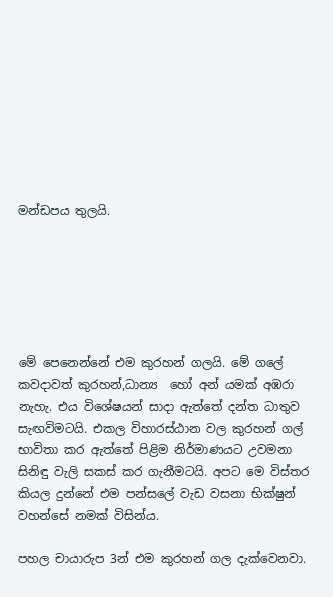මන්ඩපය තුලයි.






මේ පෙනෙන්නේ එම කුරහන් ගලයි. මේ ගලේ කවදාවත් කුරහන්,ධාන්‍ය  හෝ අන් යමක් අඹරා නැහැ. එය විශේෂයන් සාදා ඇත්තේ දන්ත ධාතුව සැඟවිමටයි. එකල විහාරස්ඨාන වල කුරහන් ගල් භාවිතා කර ඇත්තේ පිළිම නිර්මාණයට උවමනා සිනිඳු වැලි සකස් කර ගැනීමටයි. අපට මෙ විස්තර කියල දුන්නේ එම පන්සලේ වැඩ වසනා භික්ෂුන් වහන්සේ නමක් විසින්ය.

පහල චායාරුප 3න් එම කුරහන් ගල දැක්වෙනවා.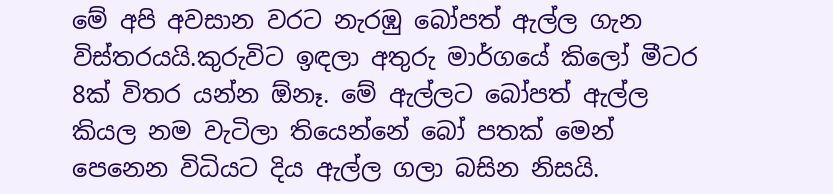මේ අපි අවසාන වරට නැරඹු බෝපත් ඇල්ල ගැන විස්තරයයි.කුරුවිට ඉඳලා අතුරු මාර්ගයේ කිලෝ මීටර 8ක් විතර යන්න ඕනෑ. මේ ඇල්ලට බෝපත් ඇල්ල කියල නම වැටිලා තියෙන්නේ බෝ පතක් මෙන් පෙනෙන විධියට දිය ඇල්ල ගලා බසින නිසයි.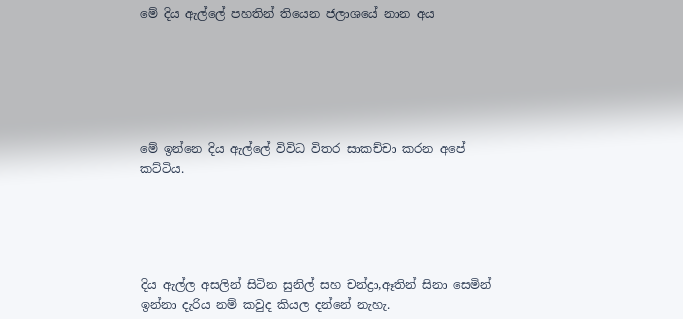මේ දිය ඇල්ලේ පහතින් තියෙන ජලාශයේ නාන අය






මේ ඉන්නෙ දිය ඇල්ලේ විවිධ විතර සාකච්චා කරන අපේ කට්ටිය.





දිය ඇල්ල අසලින් සිටින සුනිල් සහ චන්ද්‍රා,ඈතින් සිනා සෙමින් ඉන්නා දැරිය නම් කවුද කියල දන්නේ නැහැ.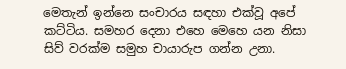මෙතැන් ඉන්නෙ සංචාරය සඳහා එක්වූ අපේ කට්ටිය. සමහර දෙනා එහෙ මෙහෙ යන නිසා සිව් වරක්ම සමුහ චායාරුප ගන්න උනා.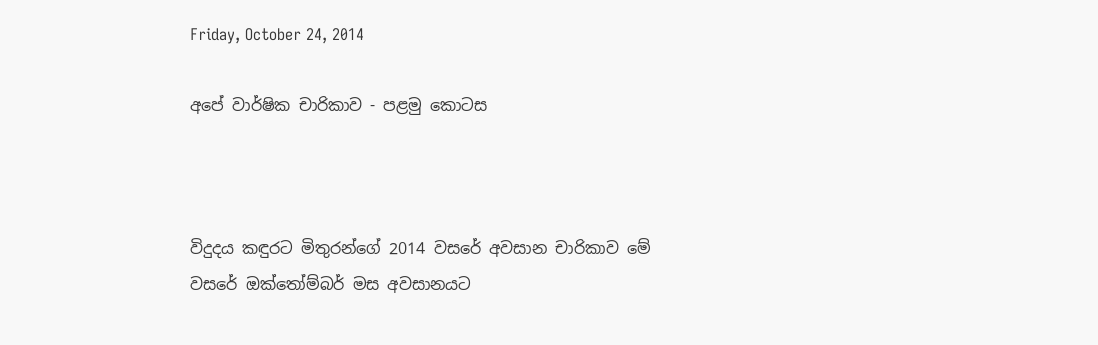Friday, October 24, 2014

අපේ වාර්ෂික චාරිකාව - පළමු කොටස



විදුදය කඳුරට මිතුරන්ගේ 2014 වසරේ අවසාන චාරිකාව මේ වසරේ ඔක්තෝම්බර් මස අවසානයට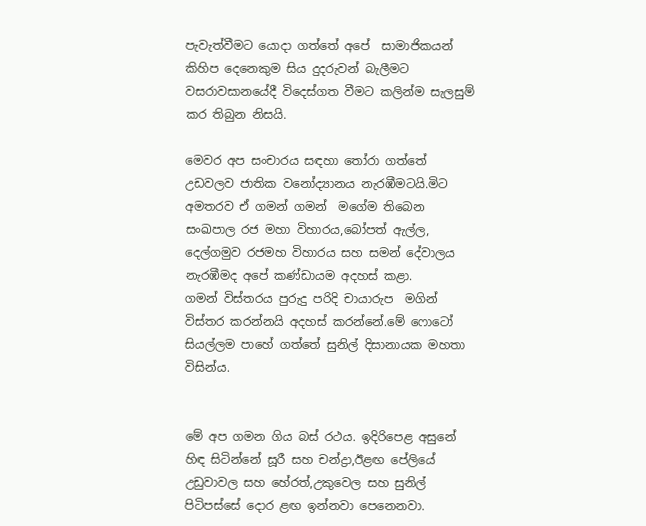පැවැත්වීමට යොදා ගත්තේ අපේ  සාමාජිකයන් කිහිප දෙනෙකුම සිය දුදරුවන් බැලීමට වසරාවසානයේදී විදෙස්ගත වීමට කලින්ම සැලසුම් කර තිබුන නිසයි.

මෙවර අප සංචාරය සඳහා තෝරා ගත්තේ උඩවලව ජාතික වනෝද්‍යානය නැරඹීමටයි.මිට අමතරව ඒ ගමන් ගමන්  මගේම තිබෙන සංඛපාල රජ මහා විහාරය,බෝපත් ඇල්ල, දෙල්ගමුව රජමහ විහාරය සහ සමන් දේවාලය  නැරඹීමද අපේ කණ්ඩායම අදහස් කළා.
ගමන් විස්තරය පුරුදු පරිදි චායාරුප  මගින් විස්තර කරන්නයි අදහස් කරන්නේ.මේ ෆොටෝ සියල්ලම පාහේ ගත්තේ සුනිල් දිසානායක මහතා විසින්ය.


මේ අප ගමන ගිය බස් රථය. ඉදිරිපෙළ අසුනේ හිඳ සිටින්නේ සූරී සහ චන්ද්‍රා,ඊළඟ පේලියේ උඩුවාවල සහ හේරත්,උකුවෙල සහ සුනිල් පිටිපස්සේ දොර ළඟ ඉන්නවා පෙනෙනවා.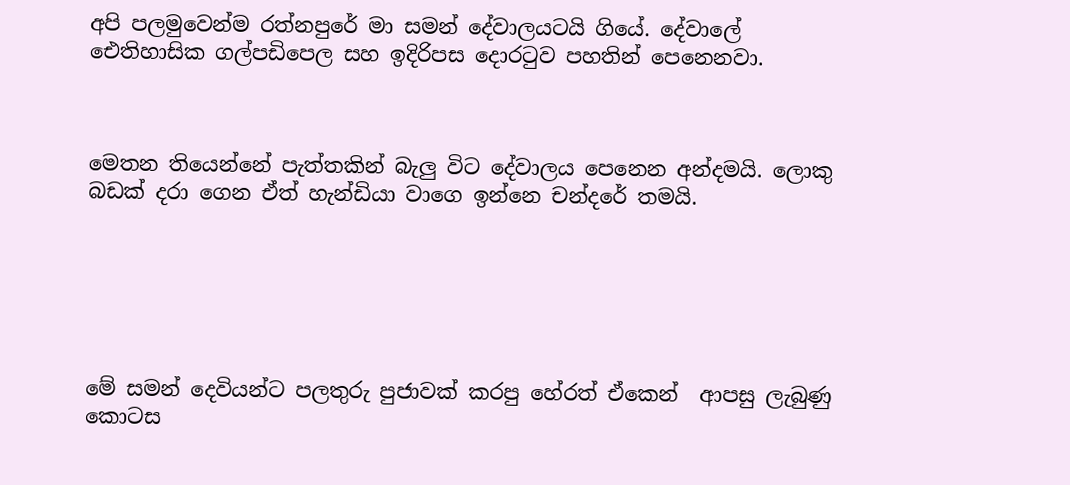අපි පලමුවෙන්ම රත්නපුරේ මා සමන් දේවාලයටයි ගියේ. දේවාලේ ඓතිහාසික ගල්පඩිපෙල සහ ඉදිරිපස දොරටුව පහතින් පෙනෙනවා.



මෙතන තියෙන්නේ පැත්තකින් බැලු විට දේවාලය පෙනෙන අන්දමයි. ලොකු බඩක් දරා ගෙන ඒත් හැන්ඩියා වාගෙ ඉන්නෙ චන්දරේ තමයි.






මේ සමන් දෙවියන්ට පලතුරු පුජාවක් කරපු හේරත් ඒකෙන්  ආපසු ලැබුණු  කොටස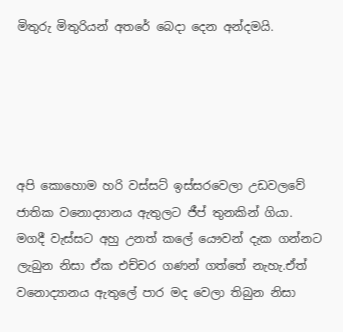මිතුරු මිතුරියන් අතරේ බෙදා දෙන අන්දමයි.





අපි කොහොම හරි වස්සට් ඉස්සරවෙලා උඩවලවේ ජාතික වනොද්‍යානය ඇතුලට ජීප් තුනකින් ගියා. මගදී වැස්සට අහු උනත් කලේ යෞවන් දැක ගන්නට ලැබුන නිසා ඒක එච්චර ගණන් ගත්තේ නැහැ.ඒත් වනොද්‍යානය ඇතුලේ පාර මද වෙලා තිබුන නිසා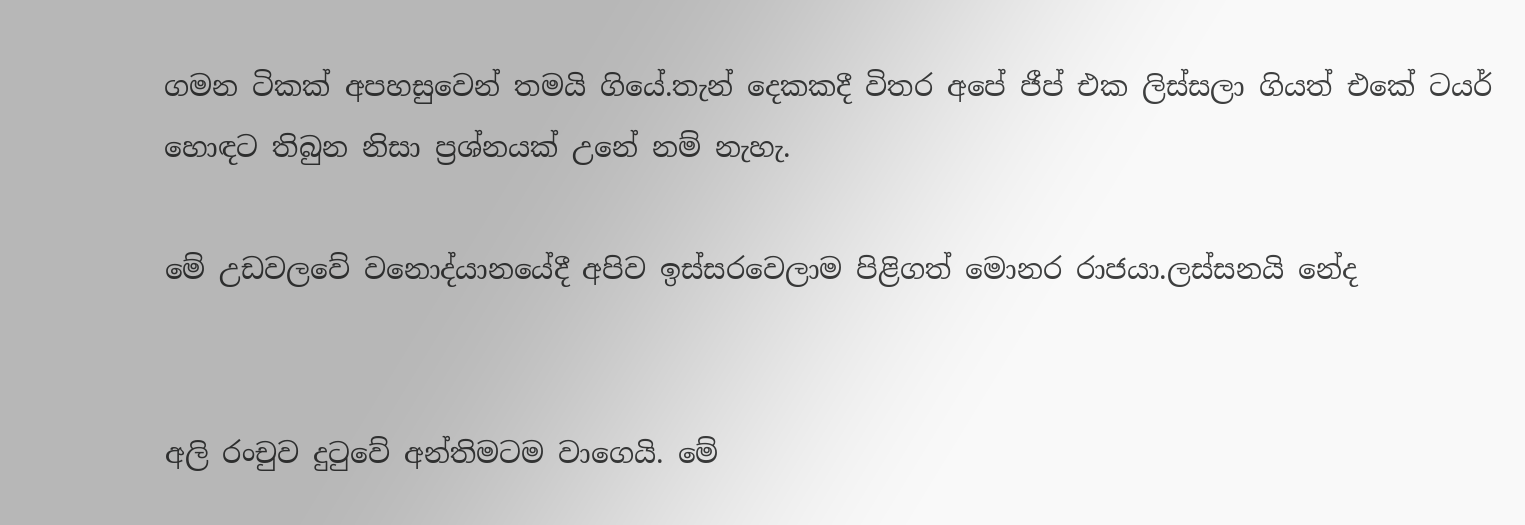ගමන ටිකක් අපහසුවෙන් තමයි ගියේ.තැන් දෙකකදී විතර අපේ ජීප් එක ලිස්සලා ගියත් එකේ ටයර් හොඳට තිබුන නිසා ප්‍රශ්නයක් උනේ නම් නැහැ.

මේ උඩවලවේ වනොද්යානයේදී අපිව ඉස්සරවෙලාම පිළිගත් මොනර රාජයා.ලස්සනයි නේද


අලි රංචුව දුටුවේ අන්තිමටම වාගෙයි. මේ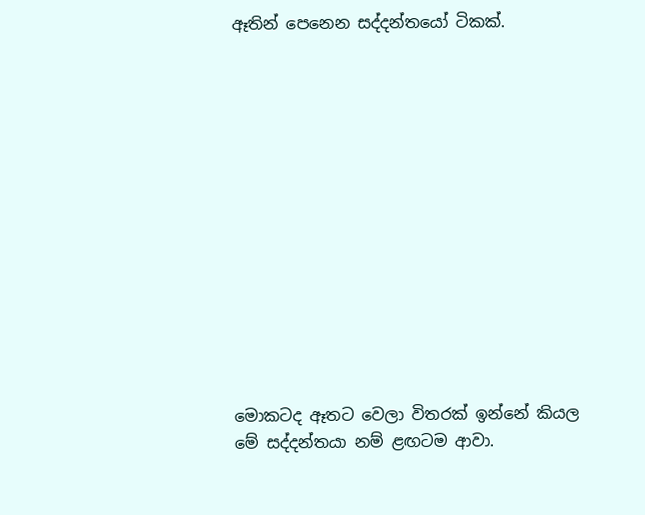ඈතින් පෙනෙන සද්දන්තයෝ ටිකක්.














මොකටද ඈතට වෙලා විතරක් ඉන්නේ කියල මේ සද්දන්තයා නම් ළඟටම ආවා.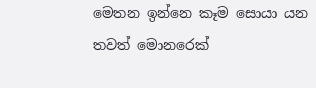මෙතන ඉන්නෙ කෑම සොයා යන තවත් මොනරෙක්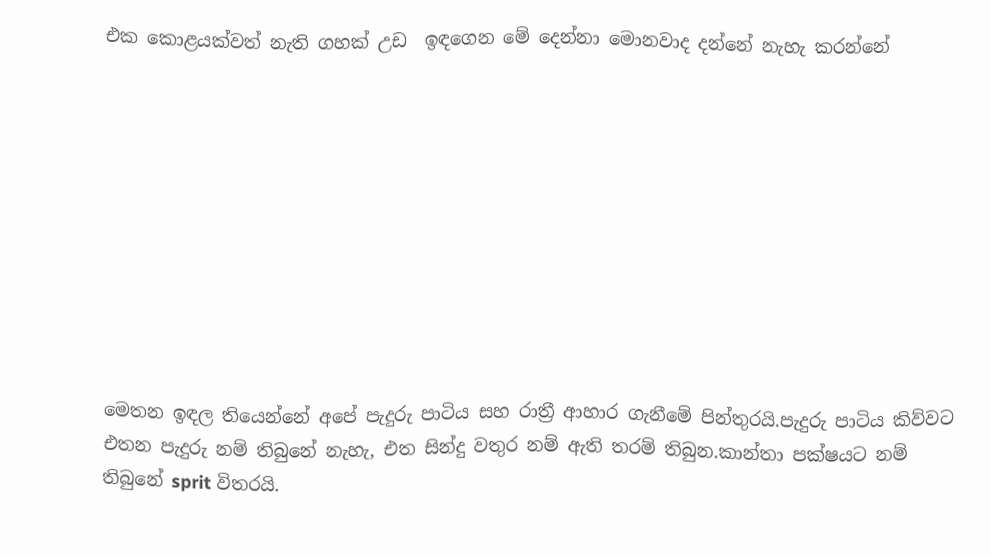එක කොළයක්වත් නැති ගහක් උඩ  ඉඳගෙන මේ දෙන්නා මොනවාද දන්නේ නැහැ කරන්නේ










මෙතන ඉඳල තියෙන්නේ අපේ පැදුරු පාටිය සහ රාත්‍රී ආහාර ගැනීමේ පින්තුරයි.පැදුරු පාටිය කිව්වට එතන පැදුරු නම් තිබුනේ නැහැ, එත සින්දු වතුර නම් ඇති තරම් තිබුන.කාන්තා පක්ෂයට නම් තිබුනේ sprit විතරයි.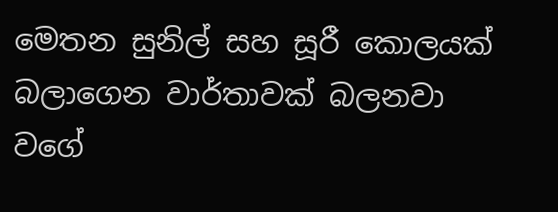මෙතන සුනිල් සහ සූරී කොලයක් බලාගෙන වාර්තාවක් බලනවා වගේ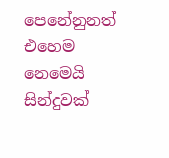පෙනේනුනත් එහෙම  නෙමෙයි සින්දුවක්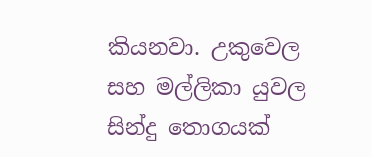කියනවා. උකුවෙල සහ මල්ලිකා යුවල සින්දු තොගයක්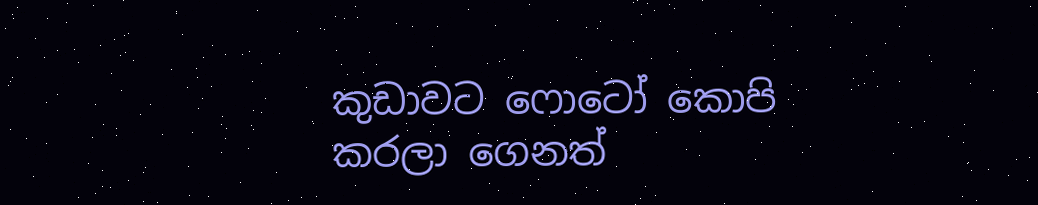කුඩාවට ෆොටෝ කොපි කරලා ගෙනත්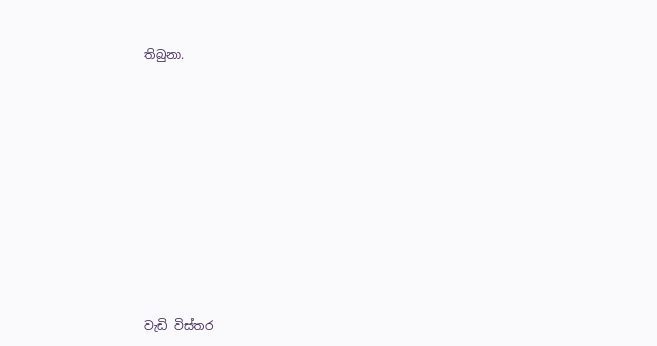තිබුනා.













වැඩි විස්තර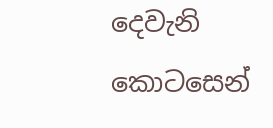දෙවැනි කොටසෙන්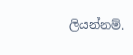ලියන්නම්.